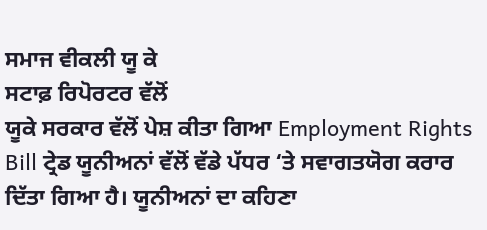ਸਮਾਜ ਵੀਕਲੀ ਯੂ ਕੇ
ਸਟਾਫ਼ ਰਿਪੋਰਟਰ ਵੱਲੋਂ
ਯੂਕੇ ਸਰਕਾਰ ਵੱਲੋਂ ਪੇਸ਼ ਕੀਤਾ ਗਿਆ Employment Rights Bill ਟ੍ਰੇਡ ਯੂਨੀਅਨਾਂ ਵੱਲੋਂ ਵੱਡੇ ਪੱਧਰ ‘ਤੇ ਸਵਾਗਤਯੋਗ ਕਰਾਰ ਦਿੱਤਾ ਗਿਆ ਹੈ। ਯੂਨੀਅਨਾਂ ਦਾ ਕਹਿਣਾ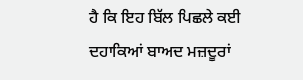ਹੈ ਕਿ ਇਹ ਬਿੱਲ ਪਿਛਲੇ ਕਈ ਦਹਾਕਿਆਂ ਬਾਅਦ ਮਜ਼ਦੂਰਾਂ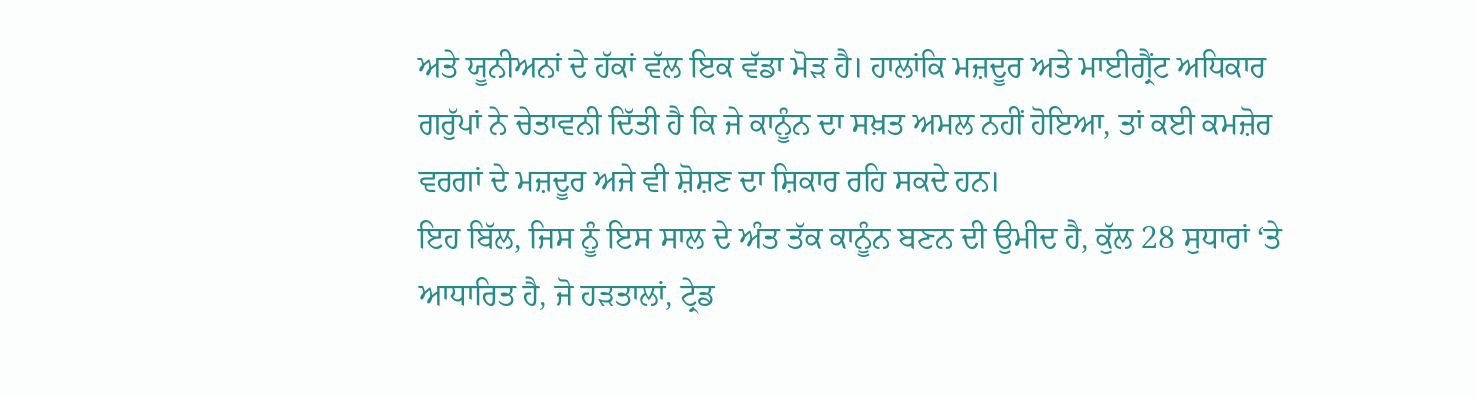ਅਤੇ ਯੂਨੀਅਨਾਂ ਦੇ ਹੱਕਾਂ ਵੱਲ ਇਕ ਵੱਡਾ ਮੋੜ ਹੈ। ਹਾਲਾਂਕਿ ਮਜ਼ਦੂਰ ਅਤੇ ਮਾਈਗ੍ਰੈਂਟ ਅਧਿਕਾਰ ਗਰੁੱਪਾਂ ਨੇ ਚੇਤਾਵਨੀ ਦਿੱਤੀ ਹੈ ਕਿ ਜੇ ਕਾਨੂੰਨ ਦਾ ਸਖ਼ਤ ਅਮਲ ਨਹੀਂ ਹੋਇਆ, ਤਾਂ ਕਈ ਕਮਜ਼ੋਰ ਵਰਗਾਂ ਦੇ ਮਜ਼ਦੂਰ ਅਜੇ ਵੀ ਸ਼ੋਸ਼ਣ ਦਾ ਸ਼ਿਕਾਰ ਰਹਿ ਸਕਦੇ ਹਨ।
ਇਹ ਬਿੱਲ, ਜਿਸ ਨੂੰ ਇਸ ਸਾਲ ਦੇ ਅੰਤ ਤੱਕ ਕਾਨੂੰਨ ਬਣਨ ਦੀ ਉਮੀਦ ਹੈ, ਕੁੱਲ 28 ਸੁਧਾਰਾਂ ‘ਤੇ ਆਧਾਰਿਤ ਹੈ, ਜੋ ਹੜਤਾਲਾਂ, ਟ੍ਰੇਡ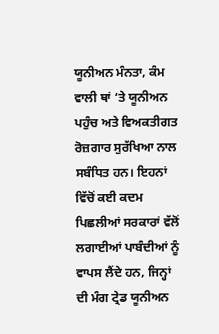ਯੂਨੀਅਨ ਮੰਨਤਾ, ਕੰਮ ਵਾਲੀ ਥਾਂ ‘ਤੇ ਯੂਨੀਅਨ ਪਹੁੰਚ ਅਤੇ ਵਿਅਕਤੀਗਤ ਰੋਜ਼ਗਾਰ ਸੁਰੱਖਿਆ ਨਾਲ ਸਬੰਧਿਤ ਹਨ। ਇਹਨਾਂ ਵਿੱਚੋਂ ਕਈ ਕਦਮ ਪਿਛਲੀਆਂ ਸਰਕਾਰਾਂ ਵੱਲੋਂ ਲਗਾਈਆਂ ਪਾਬੰਦੀਆਂ ਨੂੰ ਵਾਪਸ ਲੈਂਦੇ ਹਨ, ਜਿਨ੍ਹਾਂ ਦੀ ਮੰਗ ਟ੍ਰੇਡ ਯੂਨੀਅਨ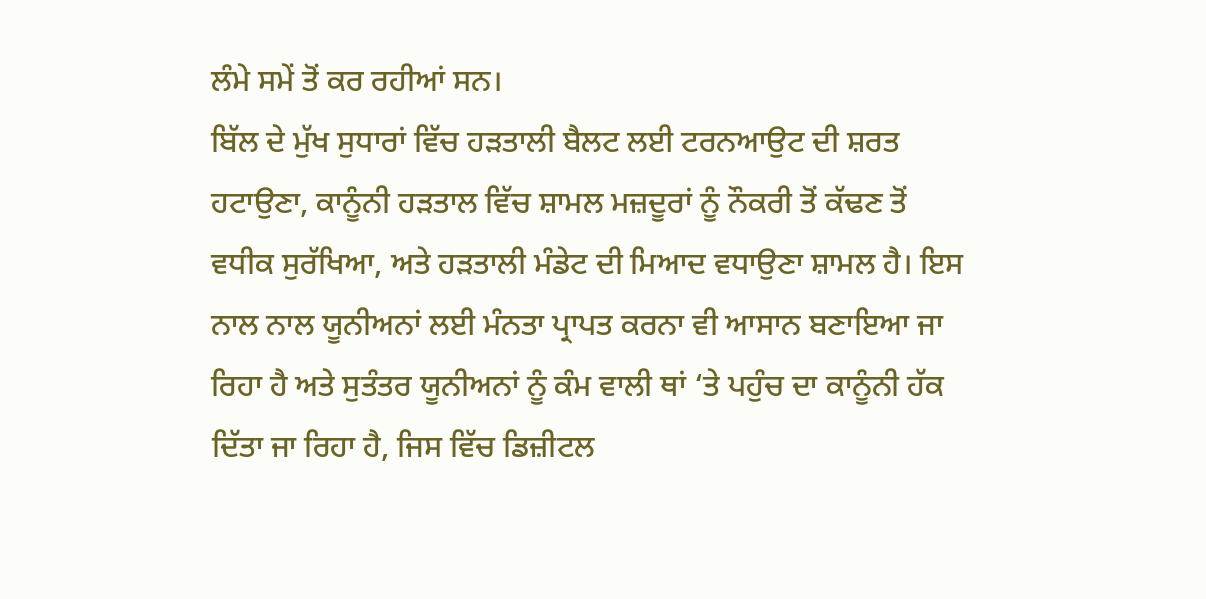ਲੰਮੇ ਸਮੇਂ ਤੋਂ ਕਰ ਰਹੀਆਂ ਸਨ।
ਬਿੱਲ ਦੇ ਮੁੱਖ ਸੁਧਾਰਾਂ ਵਿੱਚ ਹੜਤਾਲੀ ਬੈਲਟ ਲਈ ਟਰਨਆਉਟ ਦੀ ਸ਼ਰਤ ਹਟਾਉਣਾ, ਕਾਨੂੰਨੀ ਹੜਤਾਲ ਵਿੱਚ ਸ਼ਾਮਲ ਮਜ਼ਦੂਰਾਂ ਨੂੰ ਨੌਕਰੀ ਤੋਂ ਕੱਢਣ ਤੋਂ ਵਧੀਕ ਸੁਰੱਖਿਆ, ਅਤੇ ਹੜਤਾਲੀ ਮੰਡੇਟ ਦੀ ਮਿਆਦ ਵਧਾਉਣਾ ਸ਼ਾਮਲ ਹੈ। ਇਸ ਨਾਲ ਨਾਲ ਯੂਨੀਅਨਾਂ ਲਈ ਮੰਨਤਾ ਪ੍ਰਾਪਤ ਕਰਨਾ ਵੀ ਆਸਾਨ ਬਣਾਇਆ ਜਾ ਰਿਹਾ ਹੈ ਅਤੇ ਸੁਤੰਤਰ ਯੂਨੀਅਨਾਂ ਨੂੰ ਕੰਮ ਵਾਲੀ ਥਾਂ ‘ਤੇ ਪਹੁੰਚ ਦਾ ਕਾਨੂੰਨੀ ਹੱਕ ਦਿੱਤਾ ਜਾ ਰਿਹਾ ਹੈ, ਜਿਸ ਵਿੱਚ ਡਿਜ਼ੀਟਲ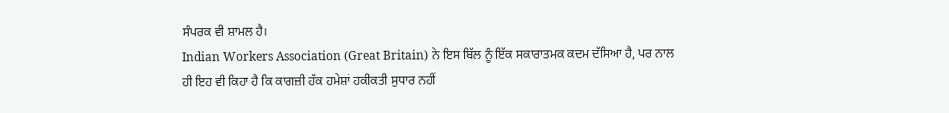ਸੰਪਰਕ ਵੀ ਸ਼ਾਮਲ ਹੈ।
Indian Workers Association (Great Britain) ਨੇ ਇਸ ਬਿੱਲ ਨੂੰ ਇੱਕ ਸਕਾਰਾਤਮਕ ਕਦਮ ਦੱਸਿਆ ਹੈ, ਪਰ ਨਾਲ ਹੀ ਇਹ ਵੀ ਕਿਹਾ ਹੈ ਕਿ ਕਾਗਜ਼ੀ ਹੱਕ ਹਮੇਸ਼ਾਂ ਹਕੀਕਤੀ ਸੁਧਾਰ ਨਹੀਂ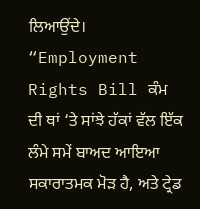ਲਿਆਉਂਦੇ।
“Employment Rights Bill ਕੰਮ ਦੀ ਥਾਂ ‘ਤੇ ਸਾਂਝੇ ਹੱਕਾਂ ਵੱਲ ਇੱਕ ਲੰਮੇ ਸਮੇਂ ਬਾਅਦ ਆਇਆ ਸਕਾਰਾਤਮਕ ਮੋੜ ਹੈ, ਅਤੇ ਟ੍ਰੇਡ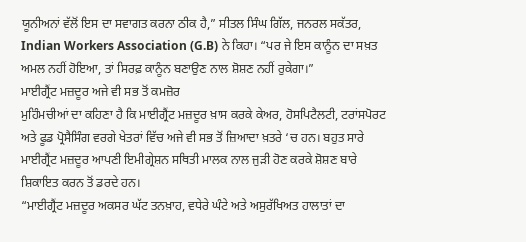ਯੂਨੀਅਨਾਂ ਵੱਲੋਂ ਇਸ ਦਾ ਸਵਾਗਤ ਕਰਨਾ ਠੀਕ ਹੈ,” ਸੀਤਲ ਸਿੰਘ ਗਿੱਲ, ਜਨਰਲ ਸਕੱਤਰ, Indian Workers Association (G.B) ਨੇ ਕਿਹਾ। “ਪਰ ਜੇ ਇਸ ਕਾਨੂੰਨ ਦਾ ਸਖ਼ਤ ਅਮਲ ਨਹੀਂ ਹੋਇਆ, ਤਾਂ ਸਿਰਫ਼ ਕਾਨੂੰਨ ਬਣਾਉਣ ਨਾਲ ਸ਼ੋਸ਼ਣ ਨਹੀਂ ਰੁਕੇਗਾ।”
ਮਾਈਗ੍ਰੈਂਟ ਮਜ਼ਦੂਰ ਅਜੇ ਵੀ ਸਭ ਤੋਂ ਕਮਜ਼ੋਰ
ਮੁਹਿੰਮਚੀਆਂ ਦਾ ਕਹਿਣਾ ਹੈ ਕਿ ਮਾਈਗ੍ਰੈਂਟ ਮਜ਼ਦੂਰ ਖ਼ਾਸ ਕਰਕੇ ਕੇਅਰ, ਹੋਸਪਿਟੈਲਟੀ, ਟਰਾਂਸਪੋਰਟ ਅਤੇ ਫੂਡ ਪ੍ਰੋਸੈਸਿੰਗ ਵਰਗੇ ਖੇਤਰਾਂ ਵਿੱਚ ਅਜੇ ਵੀ ਸਭ ਤੋਂ ਜ਼ਿਆਦਾ ਖ਼ਤਰੇ ‘ਚ ਹਨ। ਬਹੁਤ ਸਾਰੇ ਮਾਈਗ੍ਰੈਂਟ ਮਜ਼ਦੂਰ ਆਪਣੀ ਇਮੀਗ੍ਰੇਸ਼ਨ ਸਥਿਤੀ ਮਾਲਕ ਨਾਲ ਜੁੜੀ ਹੋਣ ਕਰਕੇ ਸ਼ੋਸ਼ਣ ਬਾਰੇ ਸ਼ਿਕਾਇਤ ਕਰਨ ਤੋਂ ਡਰਦੇ ਹਨ।
“ਮਾਈਗ੍ਰੈਂਟ ਮਜ਼ਦੂਰ ਅਕਸਰ ਘੱਟ ਤਨਖ਼ਾਹ, ਵਧੇਰੇ ਘੰਟੇ ਅਤੇ ਅਸੁਰੱਖਿਅਤ ਹਾਲਾਤਾਂ ਦਾ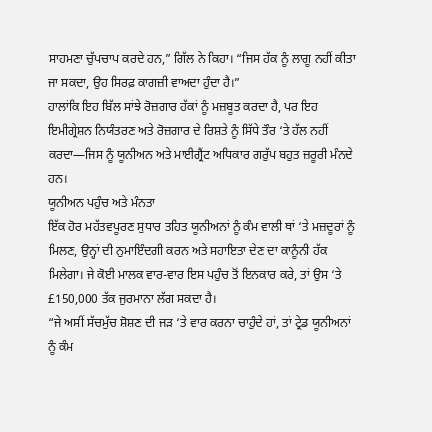ਸਾਹਮਣਾ ਚੁੱਪਚਾਪ ਕਰਦੇ ਹਨ,” ਗਿੱਲ ਨੇ ਕਿਹਾ। “ਜਿਸ ਹੱਕ ਨੂੰ ਲਾਗੂ ਨਹੀਂ ਕੀਤਾ ਜਾ ਸਕਦਾ, ਉਹ ਸਿਰਫ਼ ਕਾਗਜ਼ੀ ਵਾਅਦਾ ਹੁੰਦਾ ਹੈ।”
ਹਾਲਾਂਕਿ ਇਹ ਬਿੱਲ ਸਾਂਝੇ ਰੋਜ਼ਗਾਰ ਹੱਕਾਂ ਨੂੰ ਮਜ਼ਬੂਤ ਕਰਦਾ ਹੈ, ਪਰ ਇਹ ਇਮੀਗ੍ਰੇਸ਼ਨ ਨਿਯੰਤਰਣ ਅਤੇ ਰੋਜ਼ਗਾਰ ਦੇ ਰਿਸ਼ਤੇ ਨੂੰ ਸਿੱਧੇ ਤੌਰ ‘ਤੇ ਹੱਲ ਨਹੀਂ ਕਰਦਾ—ਜਿਸ ਨੂੰ ਯੂਨੀਅਨ ਅਤੇ ਮਾਈਗ੍ਰੈਂਟ ਅਧਿਕਾਰ ਗਰੁੱਪ ਬਹੁਤ ਜ਼ਰੂਰੀ ਮੰਨਦੇ ਹਨ।
ਯੂਨੀਅਨ ਪਹੁੰਚ ਅਤੇ ਮੰਨਤਾ
ਇੱਕ ਹੋਰ ਮਹੱਤਵਪੂਰਣ ਸੁਧਾਰ ਤਹਿਤ ਯੂਨੀਅਨਾਂ ਨੂੰ ਕੰਮ ਵਾਲੀ ਥਾਂ ‘ਤੇ ਮਜ਼ਦੂਰਾਂ ਨੂੰ ਮਿਲਣ, ਉਨ੍ਹਾਂ ਦੀ ਨੁਮਾਇੰਦਗੀ ਕਰਨ ਅਤੇ ਸਹਾਇਤਾ ਦੇਣ ਦਾ ਕਾਨੂੰਨੀ ਹੱਕ ਮਿਲੇਗਾ। ਜੇ ਕੋਈ ਮਾਲਕ ਵਾਰ-ਵਾਰ ਇਸ ਪਹੁੰਚ ਤੋਂ ਇਨਕਾਰ ਕਰੇ, ਤਾਂ ਉਸ ‘ਤੇ £150,000 ਤੱਕ ਜੁਰਮਾਨਾ ਲੱਗ ਸਕਦਾ ਹੈ।
“ਜੇ ਅਸੀਂ ਸੱਚਮੁੱਚ ਸ਼ੋਸ਼ਣ ਦੀ ਜੜ ‘ਤੇ ਵਾਰ ਕਰਨਾ ਚਾਹੁੰਦੇ ਹਾਂ, ਤਾਂ ਟ੍ਰੇਡ ਯੂਨੀਅਨਾਂ ਨੂੰ ਕੰਮ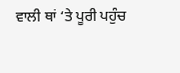ਵਾਲੀ ਥਾਂ ‘ਤੇ ਪੂਰੀ ਪਹੁੰਚ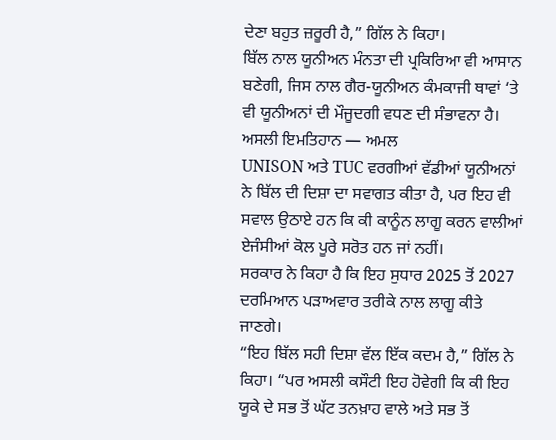ਦੇਣਾ ਬਹੁਤ ਜ਼ਰੂਰੀ ਹੈ,” ਗਿੱਲ ਨੇ ਕਿਹਾ।
ਬਿੱਲ ਨਾਲ ਯੂਨੀਅਨ ਮੰਨਤਾ ਦੀ ਪ੍ਰਕਿਰਿਆ ਵੀ ਆਸਾਨ ਬਣੇਗੀ, ਜਿਸ ਨਾਲ ਗੈਰ-ਯੂਨੀਅਨ ਕੰਮਕਾਜੀ ਥਾਵਾਂ ‘ਤੇ ਵੀ ਯੂਨੀਅਨਾਂ ਦੀ ਮੌਜੂਦਗੀ ਵਧਣ ਦੀ ਸੰਭਾਵਨਾ ਹੈ।
ਅਸਲੀ ਇਮਤਿਹਾਨ — ਅਮਲ
UNISON ਅਤੇ TUC ਵਰਗੀਆਂ ਵੱਡੀਆਂ ਯੂਨੀਅਨਾਂ ਨੇ ਬਿੱਲ ਦੀ ਦਿਸ਼ਾ ਦਾ ਸਵਾਗਤ ਕੀਤਾ ਹੈ, ਪਰ ਇਹ ਵੀ ਸਵਾਲ ਉਠਾਏ ਹਨ ਕਿ ਕੀ ਕਾਨੂੰਨ ਲਾਗੂ ਕਰਨ ਵਾਲੀਆਂ ਏਜੰਸੀਆਂ ਕੋਲ ਪੂਰੇ ਸਰੋਤ ਹਨ ਜਾਂ ਨਹੀਂ।
ਸਰਕਾਰ ਨੇ ਕਿਹਾ ਹੈ ਕਿ ਇਹ ਸੁਧਾਰ 2025 ਤੋਂ 2027 ਦਰਮਿਆਨ ਪੜਾਅਵਾਰ ਤਰੀਕੇ ਨਾਲ ਲਾਗੂ ਕੀਤੇ ਜਾਣਗੇ।
“ਇਹ ਬਿੱਲ ਸਹੀ ਦਿਸ਼ਾ ਵੱਲ ਇੱਕ ਕਦਮ ਹੈ,” ਗਿੱਲ ਨੇ ਕਿਹਾ। “ਪਰ ਅਸਲੀ ਕਸੌਟੀ ਇਹ ਹੋਵੇਗੀ ਕਿ ਕੀ ਇਹ ਯੂਕੇ ਦੇ ਸਭ ਤੋਂ ਘੱਟ ਤਨਖ਼ਾਹ ਵਾਲੇ ਅਤੇ ਸਭ ਤੋਂ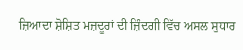ਜ਼ਿਆਦਾ ਸ਼ੋਸ਼ਿਤ ਮਜ਼ਦੂਰਾਂ ਦੀ ਜ਼ਿੰਦਗੀ ਵਿੱਚ ਅਸਲ ਸੁਧਾਰ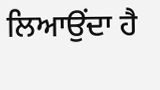ਲਿਆਉਂਦਾ ਹੈ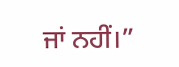ਜਾਂ ਨਹੀਂ।”